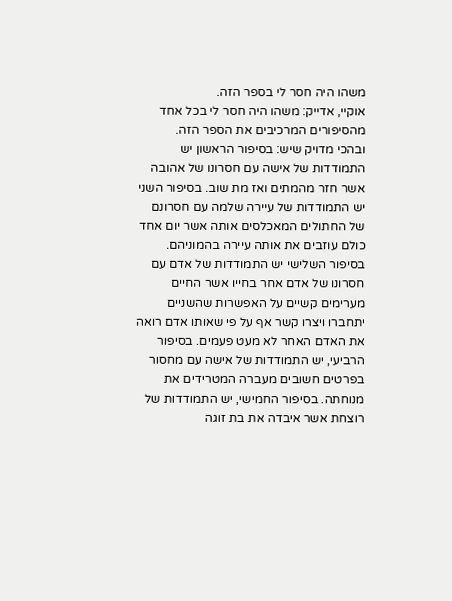משהו היה חסר לי בספר הזה.
אוקיי, אדייק: משהו היה חסר לי בכל אחד מהסיפורים המרכיבים את הספר הזה.
ובהכי מדויק שיש: בסיפור הראשון יש התמודדות של אישה עם חסרונו של אהובה אשר חזר מהמתים ואז מת שוב. בסיפור השני יש התמודדות של עיירה שלמה עם חסרונם של החתולים המאכלסים אותה אשר יום אחד כולם עוזבים את אותה עיירה בהמוניהם. בסיפור השלישי יש התמודדות של אדם עם חסרונו של אדם אחר בחייו אשר החיים מערימים קשיים על האפשרות שהשניים יתחברו ויצרו קשר אף על פי שאותו אדם רואה את האדם האחר לא מעט פעמים. בסיפור הרביעי, יש התמודדות של אישה עם מחסור בפרטים חשובים מעברה המטרידים את מנוחתה. בסיפור החמישי, יש התמודדות של רוצחת אשר איבדה את בת זוגה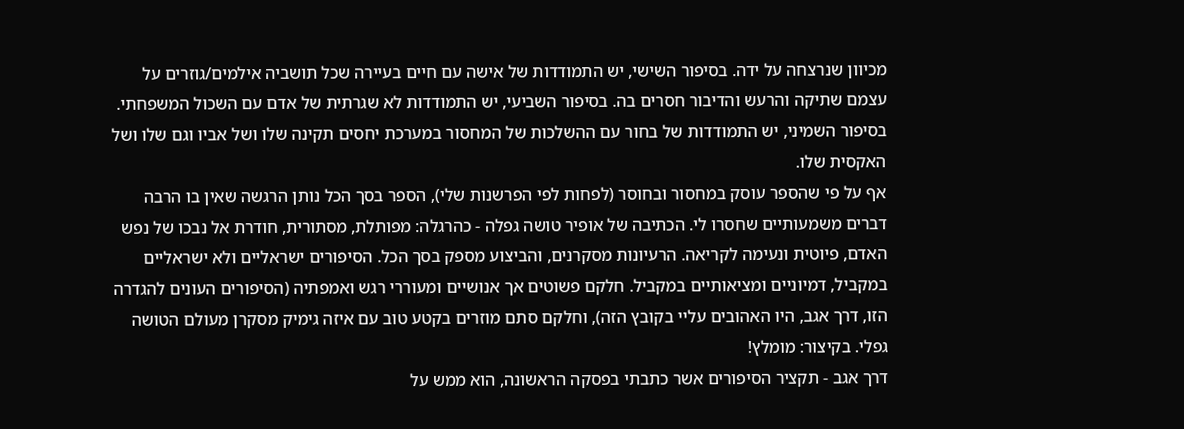מכיוון שנרצחה על ידה. בסיפור השישי, יש התמודדות של אישה עם חיים בעיירה שכל תושביה אילמים/גוזרים על עצמם שתיקה והרעש והדיבור חסרים בה. בסיפור השביעי, יש התמודדות לא שגרתית של אדם עם השכול המשפחתי. בסיפור השמיני, יש התמודדות של בחור עם ההשלכות של המחסור במערכת יחסים תקינה שלו ושל אביו וגם שלו ושל האקסית שלו.
אף על פי שהספר עוסק במחסור ובחוסר (לפחות לפי הפרשנות שלי), הספר בסך הכל נותן הרגשה שאין בו הרבה דברים משמעותיים שחסרו לי. הכתיבה של אופיר טושה גפלה - כהרגלה: מפותלת, מסתורית, חודרת אל נבכו של נפש האדם, פיוטית ונעימה לקריאה. הרעיונות מסקרנים, והביצוע מספק בסך הכל. הסיפורים ישראליים ולא ישראליים במקביל, דמיוניים ומציאותיים במקביל. חלקם פשוטים אך אנושיים ומעוררי רגש ואמפתיה (הסיפורים העונים להגדרה הזו, דרך אגב, היו האהובים עליי בקובץ הזה), וחלקם סתם מוזרים בקטע טוב עם איזה גימיק מסקרן מעולם הטושה גפלי. בקיצור: מומלץ!
דרך אגב - תקציר הסיפורים אשר כתבתי בפסקה הראשונה, הוא ממש על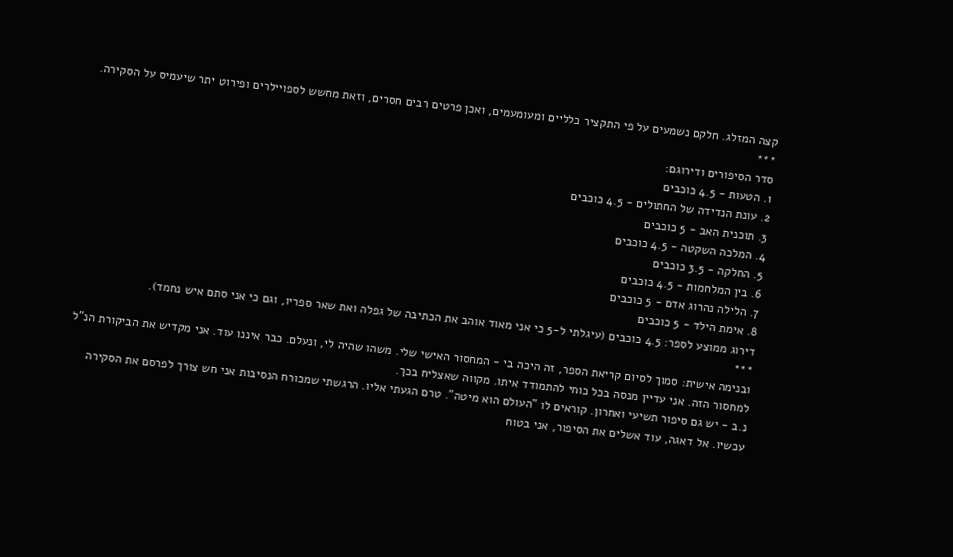קצה המזלג. חלקם נשמעים על פי התקציר כלליים ומעומעמים, ואכן פרטים רבים חסרים, וזאת מחשש לספויילרים ופירוט יתר שיעמיס על הסקירה.
***
סדר הסיפורים ודירוגם:
1. הטעות - 4.5 כוכבים
2. עונת הנדידה של החתולים - 4.5 כוכבים
3. תוכנית האב - 5 כוכבים
4. המלכה השקטה - 4.5 כוכבים
5. החלקה - 3.5 כוכבים
6. בין המלחמות - 4.5 כוכבים
7. הלילה נהרוג אדם - 5 כוכבים
8. אימת הילד - 5 כוכבים
דירוג ממוצע לספר: 4.5 כוכבים (עיגלתי ל-5 כי אני מאוד אוהב את הכתיבה של גפלה ואת שאר ספריו, וגם כי אני סתם איש נחמד).
***
ובנימה אישית: סמוך לסיום קריאת הספר, זה היכה בי - המחסור האישי שלי. משהו שהיה לי, ונעלם. כבר איננו עוד. אני מקדיש את הביקורת הנ"ל למחסור הזה. אני עדיין מנסה בכל כוחי להתמודד איתו. מקווה שאצליח בכך.
נ.ב - יש גם סיפור תשיעי ואחרון. קוראים לו "העולם הוא מיטה". טרם הגעתי אליו. הרגשתי שמכורח הנסיבות אני חש צורך לפרסם את הסקירה עכשיו. אל דאגה, עוד אשלים את הסיפור, אני בטוח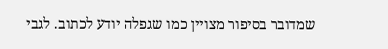שמדובר בסיפור מצויין כמו שגפלה יודע לכתוב. לגבי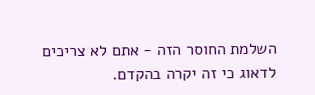השלמת החוסר הזה - אתם לא צריכים לדאוג כי זה יקרה בהקדם.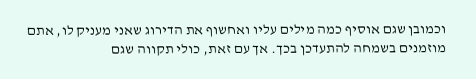וכמובן שגם אוסיף כמה מילים עליו ואחשוף את הדירוג שאני מעניק לו, אתם מוזמנים בשמחה להתעדכן בכך. אך עם זאת, כולי תקווה שגם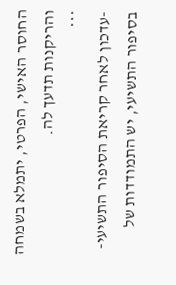החוסר האישי, הפרטי, יתמלא בשמחה והריקנות תדעך לה.
***
-עדכון לאחר קריאת הסיפור התשיעי-
בסיפור התשיעי, יש התמודדות של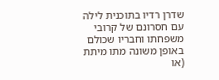שדרן רדיו בתוכנית לילה עם חסרונם של קרובי משפחתו וחבריו שכולם באופן משונה מתו מיתת (או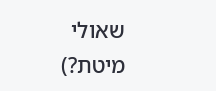שאולי מיטת?)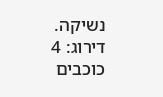נשיקה.
דירוג: 4 כוכבים